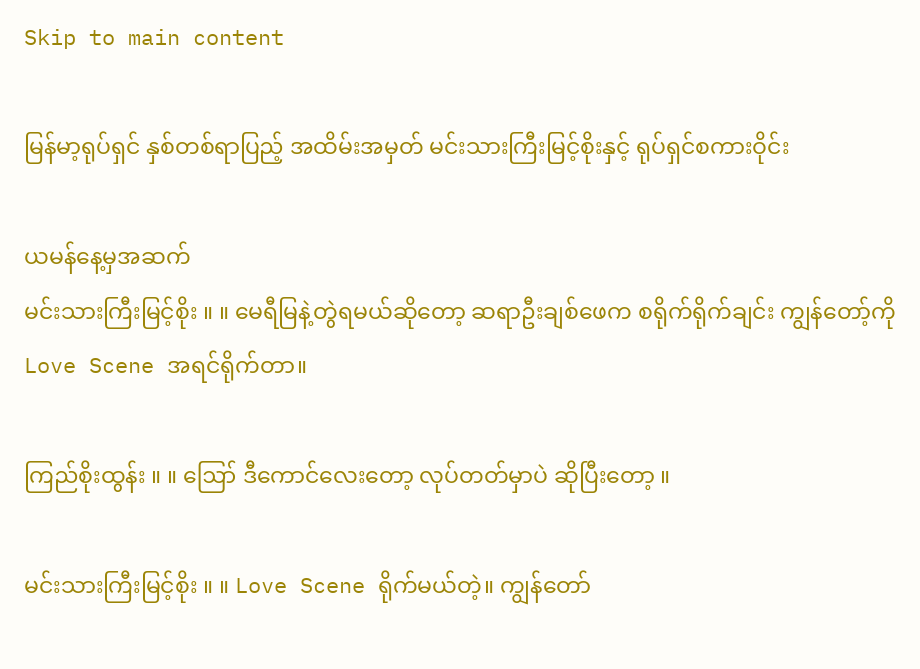Skip to main content

မြန်မာ့ရုပ်ရှင် နှစ်တစ်ရာပြည့် အထိမ်းအမှတ် မင်းသားကြီးမြင့်စိုးနှင့် ရုပ်ရှင်စကားဝိုင်း

ယမန်နေ့မှအဆက်
မင်းသားကြီးမြင့်စိုး ။ ။ မေရီမြနဲ့တွဲရမယ်ဆိုတော့ ဆရာဦးချစ်ဖေက စရိုက်ရိုက်ချင်း ကျွန်တော့်ကို Love Scene အရင်ရိုက်တာ။

ကြည်စိုးထွန်း ။ ။ ဪ ဒီကောင်လေးတော့ လုပ်တတ်မှာပဲ ဆိုပြီးတော့ ။

မင်းသားကြီးမြင့်စိုး ။ ။ Love Scene ရိုက်မယ်တဲ့။ ကျွန်တော်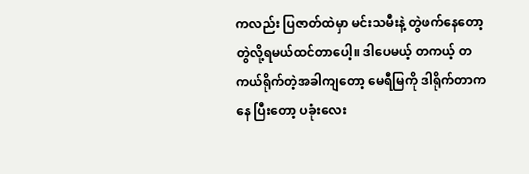ကလည်း ပြဇာတ်ထဲမှာ မင်းသမီးနဲ့ တွဲဖက်နေတော့ တွဲလို့ရမယ်ထင်တာပေါ့။ ဒါပေမယ့် တကယ့် တကယ်ရိုက်တဲ့အခါကျတော့ မေရီမြကို ဒါရိုက်တာကနေ ပြီးတော့ ပခုံးလေး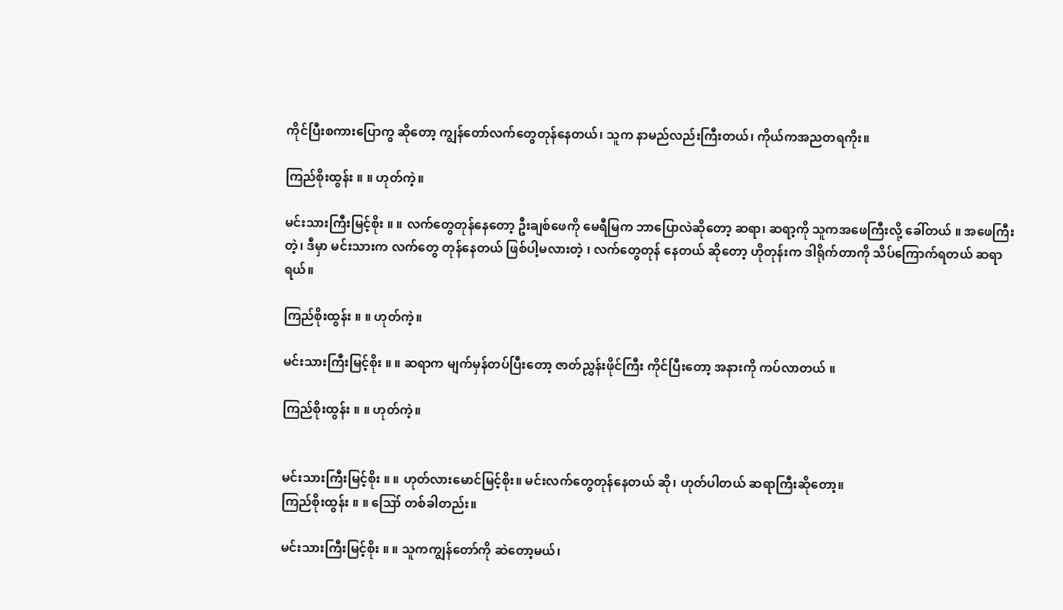ကိုင်ပြီးစကားပြောကွ ဆိုတော့ ကျွန်တော်လက်တွေတုန်နေတယ်၊ သူက နာမည်လည်းကြီးတယ်၊ ကိုယ်ကအညတရကိုး။

ကြည်စိုးထွန်း ။ ။ ဟုတ်ကဲ့။

မင်းသားကြီးမြင့်စိုး ။ ။ လက်တွေတုန်နေတော့ ဦးချစ်ဖေကို မေရီမြက ဘာပြောလဲဆိုတော့ ဆရာ၊ ဆရာ့ကို သူကအဖေကြီးလို့ ခေါ်တယ် ။ အဖေကြီး တဲ့၊ ဒီမှာ မင်းသားက လက်တွေ တုန်နေတယ် ဖြစ်ပါ့မလားတဲ့ ၊ လက်တွေတုန် နေတယ် ဆိုတော့ ဟိုတုန်းက ဒါရိုက်တာကို သိပ်ကြောက်ရတယ် ဆရာရယ်။

ကြည်စိုးထွန်း ။ ။ ဟုတ်ကဲ့။

မင်းသားကြီးမြင့်စိုး ။ ။ ဆရာက မျက်မှန်တပ်ပြီးတော့ ဇာတ်ညွှန်းဖိုင်ကြီး ကိုင်ပြီးတော့ အနားကို ကပ်လာတယ် ။

ကြည်စိုးထွန်း ။ ။ ဟုတ်ကဲ့။


မင်းသားကြီးမြင့်စိုး ။ ။ ဟုတ်လားမောင်မြင့်စိုး။ မင်းလက်တွေတုန်နေတယ် ဆို၊ ဟုတ်ပါတယ် ဆရာကြီးဆိုတော့။
ကြည်စိုးထွန်း ။ ။ ဪ တစ်ခါတည်း။

မင်းသားကြီးမြင့်စိုး ။ ။ သူကကျွန်တော်ကို ဆဲတော့မယ်၊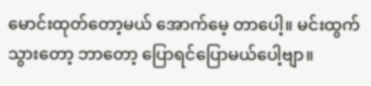မောင်းထုတ်တော့မယ် အောက်မေ့ တာပေါ့။ မင်းထွက်သွားတော့ ဘာတော့ ပြောရင်ပြောမယ်ပေါ့ဗျာ။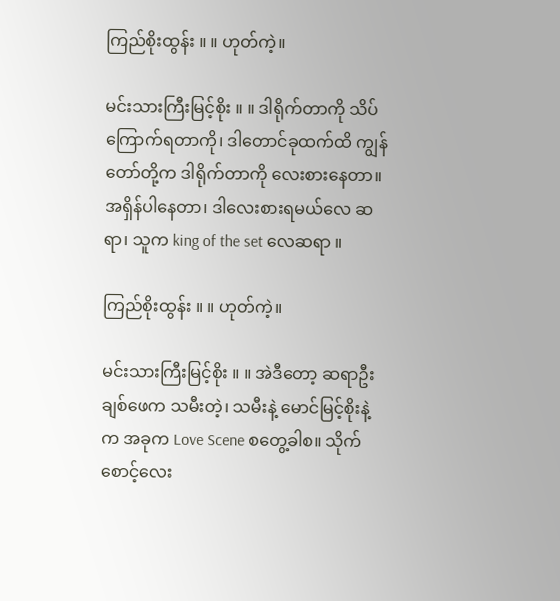ကြည်စိုးထွန်း ။ ။ ဟုတ်ကဲ့။

မင်းသားကြီးမြင့်စိုး ။ ။ ဒါရိုက်တာကို သိပ်ကြောက်ရတာကို၊ ဒါတောင်ခုထက်ထိ ကျွန်တော်တို့က ဒါရိုက်တာကို လေးစားနေတာ။ အရှိန်ပါနေတာ၊ ဒါလေးစားရမယ်လေ ဆရာ၊ သူက king of the set လေဆရာ ။

ကြည်စိုးထွန်း ။ ။ ဟုတ်ကဲ့။

မင်းသားကြီးမြင့်စိုး ။ ။ အဲဒီတော့ ဆရာဦးချစ်ဖေက သမီးတဲ့၊ သမီးနဲ့ မောင်မြင့်စိုးနဲ့က အခုက Love Scene စတွေ့ခါစ။ သိုက်စောင့်လေး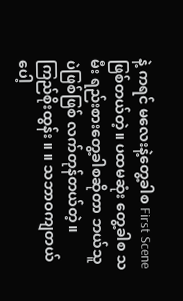နဲ့ ကရင် မလေးနဲ့တွေ့ခါစ First Scene ဖြစ်တယ်တဲ့။ ပထမဆုံး တွေ့ခါစ သမီး ရည်းစားတွေ့ခါစဆိုတာ ဘယ်သူပဲဖြစ်ဖြစ် လက်တုန်တယ်တဲ့။
ကြည်စိုးထွန်း ။ ။ သဘာဝကျတယ်ပေါ့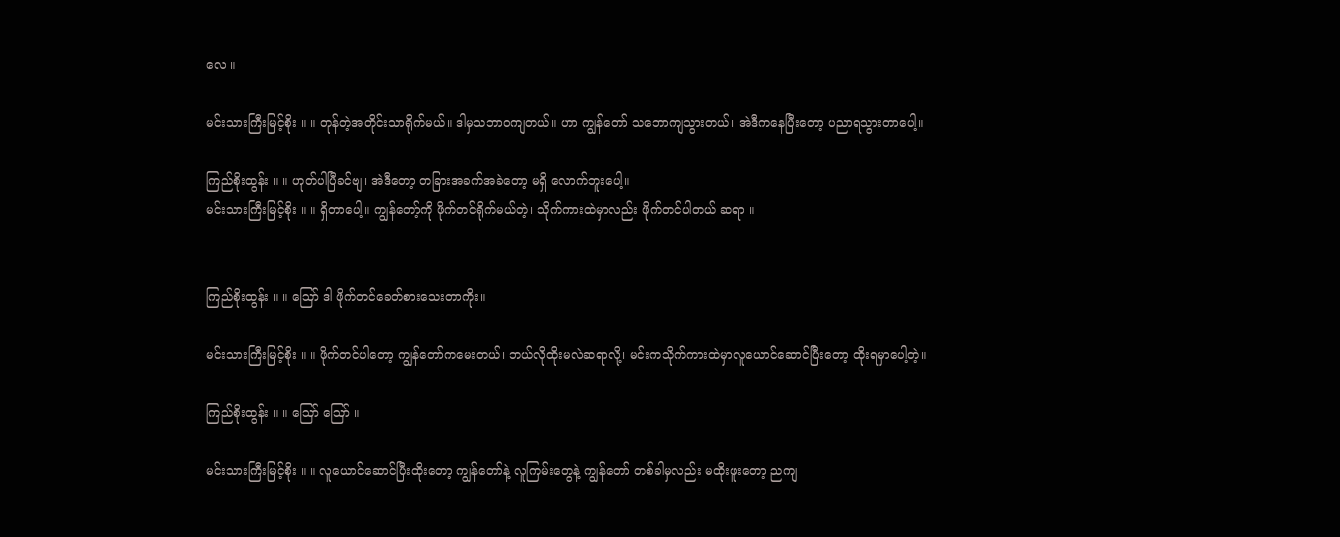လေ ။

မင်းသားကြီးမြင့်စိုး ။ ။ တုန်တဲ့အတိုင်းသာရိုက်မယ်။ ဒါမှသဘာဝကျတယ်။ ဟာ ကျွန်တော် သဘောကျသွားတယ်၊ အဲဒီကနေပြီးတော့ ပညာရသွားတာပေါ့။

ကြည်စိုးထွန်း ။ ။ ဟုတ်ပါပြီခင်ဗျ၊ အဲဒီတော့ တခြားအခက်အခဲတော့ မရှိ လောက်ဘူးပေါ့။
မင်းသားကြီးမြင့်စိုး ။ ။ ရှိတာပေါ့။ ကျွန်တော့်ကို ဖိုက်တင်ရိုက်မယ်တဲ့၊ သိုက်ကားထဲမှာလည်း ဖိုက်တင်ပါတယ် ဆရာ ။


ကြည်စိုးထွန်း ။ ။ ဪ ဒါ ဖိုက်တင်ခေတ်စားသေးတာကိုး။

မင်းသားကြီးမြင့်စိုး ။ ။ ဖိုက်တင်ပါတော့ ကျွန်တော်ကမေးတယ်၊ ဘယ်လိုထိုးမလဲဆရာလို့၊ မင်းကသိုက်ကားထဲမှာလူယောင်ဆောင်ပြီးတော့ ထိုးရမှာပေါ့တဲ့။

ကြည်စိုးထွန်း ။ ။ ဪ ဪ ။

မင်းသားကြီးမြင့်စိုး ။ ။ လူယောင်ဆောင်ပြီးထိုးတော့ ကျွန်တော်နဲ့ လူကြမ်းတွေနဲ့ ကျွန်တော် တစ်ခါမှလည်း မထိုးဖူးတော့ ညကျ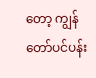တော့ ကျွန်တော်ပင်ပန်း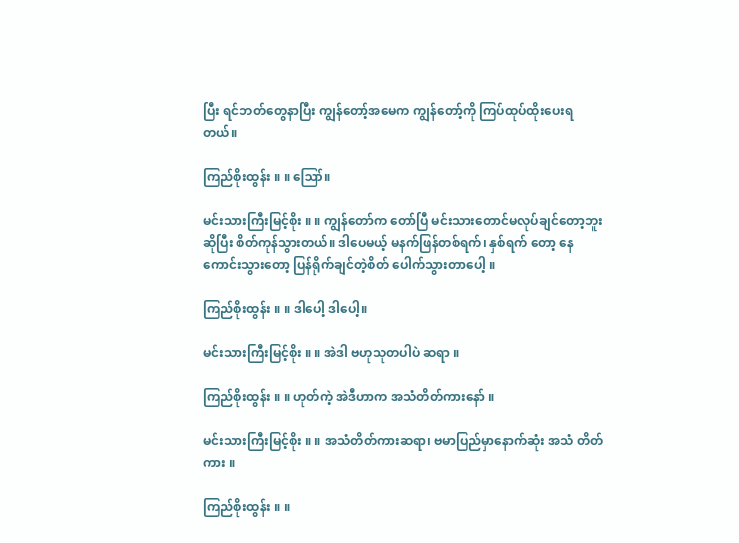ပြီး ရင်ဘတ်တွေနာပြီး ကျွန်တော့်အမေက ကျွန်တော့်ကို ကြပ်ထုပ်ထိုးပေးရတယ်။

ကြည်စိုးထွန်း ။ ။ ဪ။

မင်းသားကြီးမြင့်စိုး ။ ။ ကျွန်တော်က တော်ပြီ မင်းသားတောင်မလုပ်ချင်တော့ဘူးဆိုပြီး စိတ်ကုန်သွားတယ်။ ဒါပေမယ့် မနက်ဖြန်တစ်ရက်၊ နှစ်ရက် တော့ နေကောင်းသွားတော့ ပြန်ရိုက်ချင်တဲ့စိတ် ပေါက်သွားတာပေါ့ ။

ကြည်စိုးထွန်း ။ ။ ဒါပေါ့ ဒါပေါ့။

မင်းသားကြီးမြင့်စိုး ။ ။ အဲဒါ ဗဟုသုတပါပဲ ဆရာ ။

ကြည်စိုးထွန်း ။ ။ ဟုတ်ကဲ့ အဲဒီဟာက အသံတိတ်ကားနော် ။

မင်းသားကြီးမြင့်စိုး ။ ။ အသံတိတ်ကားဆရာ၊ ဗမာပြည်မှာနောက်ဆုံး အသံ တိတ်ကား ။

ကြည်စိုးထွန်း ။ ။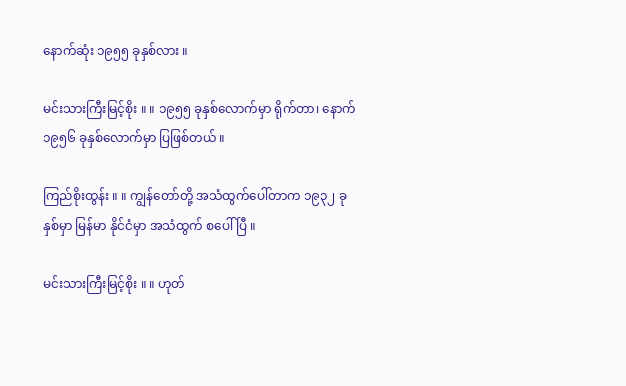နောက်ဆုံး ၁၉၅၅ ခုနှစ်လား ။

မင်းသားကြီးမြင့်စိုး ။ ။ ၁၉၅၅ ခုနှစ်လောက်မှာ ရိုက်တာ၊ နောက် ၁၉၅၆ ခုနှစ်လောက်မှာ ပြဖြစ်တယ် ။

ကြည်စိုးထွန်း ။ ။ ကျွန်တော်တို့ အသံထွက်ပေါ်တာက ၁၉၃၂ ခုနှစ်မှာ မြန်မာ နိုင်ငံမှာ အသံထွက် စပေါ်ပြီ ။

မင်းသားကြီးမြင့်စိုး ။ ။ ဟုတ်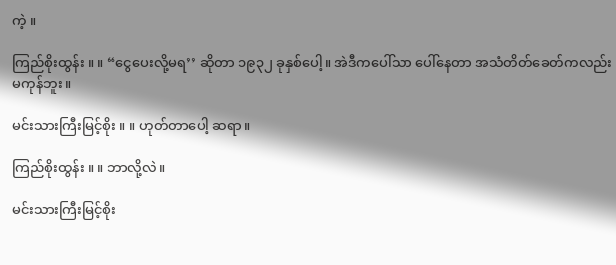ကဲ့ ။

ကြည်စိုးထွန်း ။ ။ “ငွေပေးလို့မရ’’ ဆိုတာ ၁၉၃၂ ခုနှစ်ပေါ့။ အဲဒီကပေါ်သာ ပေါ်နေတာ အသံတိတ်ခေတ်ကလည်း မကုန်ဘူး။

မင်းသားကြီးမြင့်စိုး ။ ။ ဟုတ်တာပေါ့ ဆရာ။

ကြည်စိုးထွန်း ။ ။ ဘာလို့လဲ။

မင်းသားကြီးမြင့်စိုး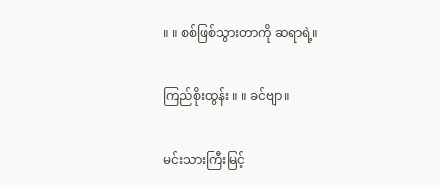။ ။ စစ်ဖြစ်သွားတာကို ဆရာရဲ့။

ကြည်စိုးထွန်း ။ ။ ခင်ဗျာ။

မင်းသားကြီးမြင့်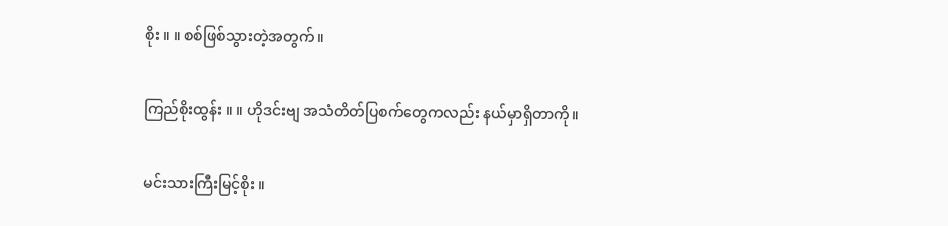စိုး ။ ။ စစ်ဖြစ်သွားတဲ့အတွက်။

ကြည်စိုးထွန်း ။ ။ ဟိုဒင်းဗျ အသံတိတ်ပြစက်တွေကလည်း နယ်မှာရှိတာကို။

မင်းသားကြီးမြင့်စိုး ။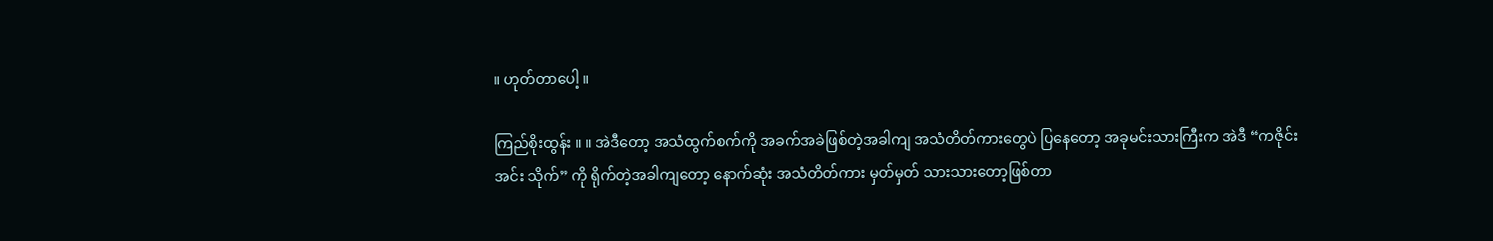။ ဟုတ်တာပေါ့ ။

ကြည်စိုးထွန်း ။ ။ အဲဒီတော့ အသံထွက်စက်ကို အခက်အခဲဖြစ်တဲ့အခါကျ အသံတိတ်ကားတွေပဲ ပြနေတော့ အခုမင်းသားကြီးက အဲဒီ “ကဇိုင်းအင်း သိုက်” ကို ရိုက်တဲ့အခါကျတော့ နောက်ဆုံး အသံတိတ်ကား မှတ်မှတ် သားသားတော့ဖြစ်တာ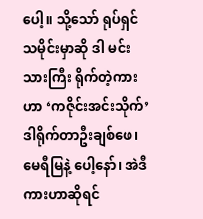ပေါ့။ သို့သော် ရုပ်ရှင်သမိုင်းမှာဆို ဒါ မင်းသားကြီး ရိုက်တဲ့ကားဟာ ‘ကဇိုင်းအင်းသိုက်’ ဒါရိုက်တာဦးချစ်ဖေ၊ မေရီမြနဲ့ ပေါ့နော်၊ အဲဒီကားဟာဆိုရင်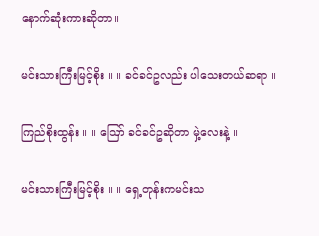နောက်ဆုံးကားဆိုတာ။

မင်းသားကြီးမြင့်စိုး ။ ။ ခင်ခင်ဥလည်း ပါသေးတယ်ဆရာ ။

ကြည်စိုးထွန်း ။ ။ ဪ ခင်ခင်ဥဆိုတာ မှဲ့လေးနဲ့ ။

မင်းသားကြီးမြင့်စိုး ။ ။ ရှေ့တုန်းကမင်းသ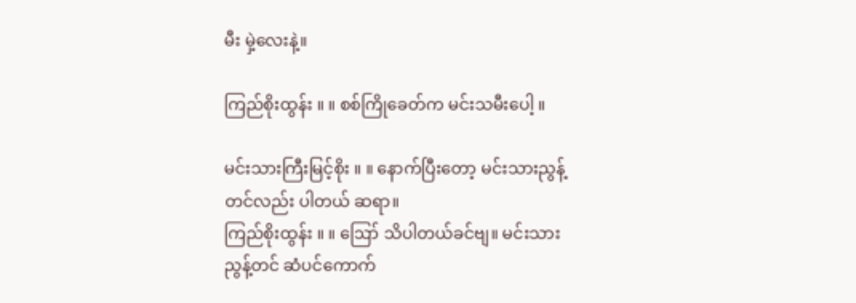မီး မှဲ့လေးနဲ့။

ကြည်စိုးထွန်း ။ ။ စစ်ကြိုခေတ်က မင်းသမီးပေါ့ ။

မင်းသားကြီးမြင့်စိုး ။ ။ နောက်ပြီးတော့ မင်းသားညွန့်တင်လည်း ပါတယ် ဆရာ။
ကြည်စိုးထွန်း ။ ။ ဪ သိပါတယ်ခင်ဗျ။ မင်းသားညွန့်တင် ဆံပင်ကောက်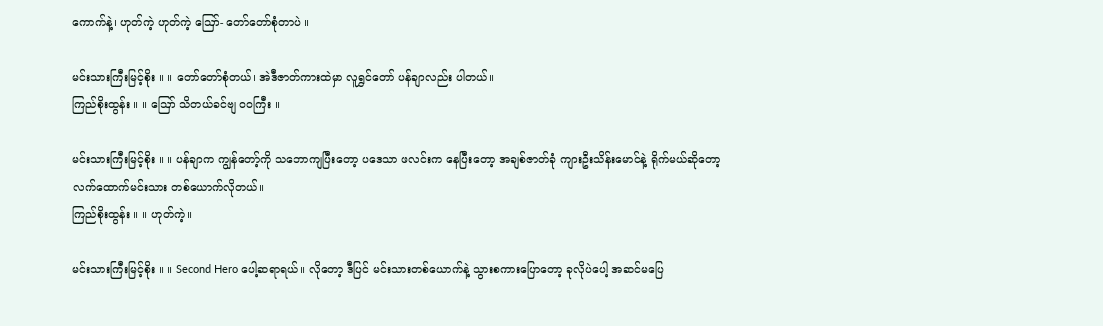ကောက်နဲ့၊ ဟုတ်ကဲ့ ဟုတ်ကဲ့ ဪ- တော်တော်စုံတာပဲ ။

မင်းသားကြီးမြင့်စိုး ။ ။ တော်တော်စုံတယ်၊ အဲဒီဇာတ်ကားထဲမှာ လူရွှင်တော် ပန်ချာလည်း ပါတယ်။
ကြည်စိုးထွန်း ။ ။ ဪ သိတယ်ခင်ဗျ ဝဝကြီး ။

မင်းသားကြီးမြင့်စိုး ။ ။ ပန်ချာက ကျွန်တော့်ကို သဘောကျပြီးတော့ ပဒေသာ ဖလင်းက နေပြီးတော့ အချစ်ဇာတ်ခုံ ကျားဦးသိန်းမောင်နဲ့ ရိုက်မယ်ဆိုတော့ လက်ထောက်မင်းသား တစ်ယောက်လိုတယ်။
ကြည်စိုးထွန်း ။ ။ ဟုတ်ကဲ့။

မင်းသားကြီးမြင့်စိုး ။ ။ Second Hero ပေါ့ဆရာရယ်။ လိုတော့ ဒီပြင် မင်းသားတစ်ယောက်နဲ့ သွားစကားပြောတော့ ခုလိုပဲပေါ့ အဆင်မပြေ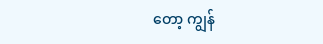တော့ ကျွန်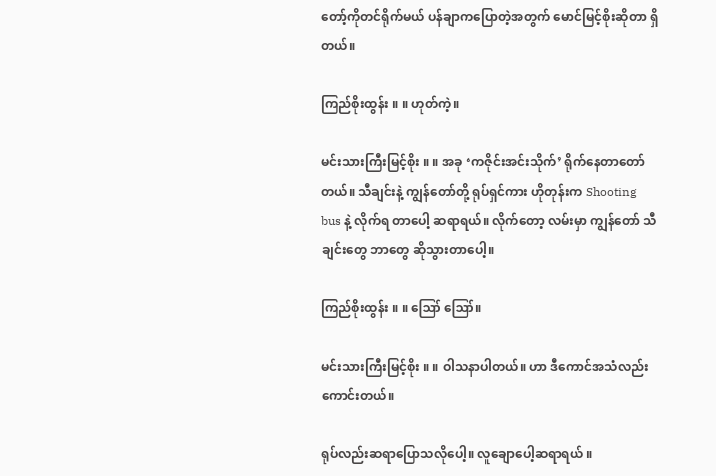တော့်ကိုတင်ရိုက်မယ် ပန်ချာကပြောတဲ့အတွက် မောင်မြင့်စိုးဆိုတာ ရှိတယ်။

ကြည်စိုးထွန်း ။ ။ ဟုတ်ကဲ့။

မင်းသားကြီးမြင့်စိုး ။ ။ အခု ‘ကဇိုင်းအင်းသိုက်’ ရိုက်နေတာတော်တယ်။ သီချင်းနဲ့ ကျွန်တော်တို့ ရုပ်ရှင်ကား ဟိုတုန်းက Shooting bus နဲ့ လိုက်ရ တာပေါ့ ဆရာရယ်။ လိုက်တော့ လမ်းမှာ ကျွန်တော် သီချင်းတွေ ဘာတွေ ဆိုသွားတာပေါ့။

ကြည်စိုးထွန်း ။ ။ ဪ ဪ။

မင်းသားကြီးမြင့်စိုး ။ ။ ဝါသနာပါတယ်။ ဟာ ဒီကောင်အသံလည်းကောင်းတယ်။

ရုပ်လည်းဆရာပြောသလိုပေါ့။ လူချောပေါ့ဆရာရယ် ။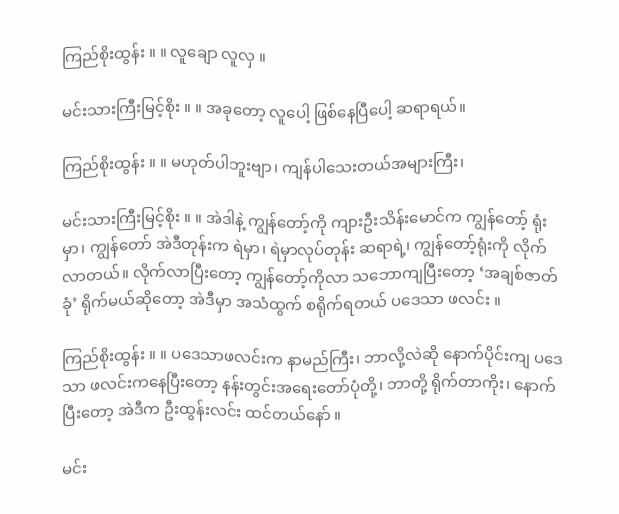ကြည်စိုးထွန်း ။ ။ လူချော လူလှ ။

မင်းသားကြီးမြင့်စိုး ။ ။ အခုတော့ လူပေါ့ ဖြစ်နေပြီပေါ့ ဆရာရယ်။

ကြည်စိုးထွန်း ။ ။ မဟုတ်ပါဘူးဗျာ၊ ကျန်ပါသေးတယ်အများကြီး၊

မင်းသားကြီးမြင့်စိုး ။ ။ အဲဒါနဲ့ ကျွန်တော့်ကို ကျားဦးသိန်းမောင်က ကျွန်တော့် ရုံးမှာ၊ ကျွန်တော် အဲဒီတုန်းက ရဲမှာ၊ ရဲမှာလုပ်တုန်း ဆရာရဲ့၊ ကျွန်တော့်ရုံးကို လိုက်လာတယ်။ လိုက်လာပြီးတော့ ကျွန်တော့်ကိုလာ သဘောကျပြီးတော့ ‘အချစ်ဇာတ်ခုံ’ ရိုက်မယ်ဆိုတော့ အဲဒီမှာ အသံထွက် စရိုက်ရတယ် ပဒေသာ ဖလင်း ။

ကြည်စိုးထွန်း ။ ။ ပဒေသာဖလင်းက နာမည်ကြီး၊ ဘာလို့လဲဆို နောက်ပိုင်းကျ ပဒေသာ ဖလင်းကနေပြီးတော့ နန်းတွင်းအရေးတော်ပုံတို့၊ ဘာတို့ ရိုက်တာကိုး၊ နောက်ပြီးတော့ အဲဒီက ဦးထွန်းလင်း ထင်တယ်နော် ။

မင်း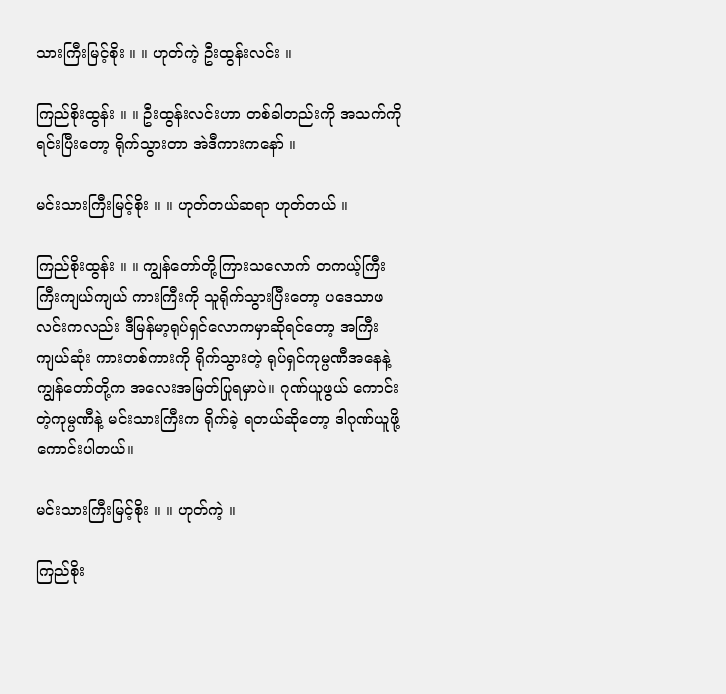သားကြီးမြင့်စိုး ။ ။ ဟုတ်ကဲ့ ဦးထွန်းလင်း ။

ကြည်စိုးထွန်း ။ ။ ဦးထွန်းလင်းဟာ တစ်ခါတည်းကို အသက်ကိုရင်းပြီးတော့ ရိုက်သွားတာ အဲဒီကားကနော် ။

မင်းသားကြီးမြင့်စိုး ။ ။ ဟုတ်တယ်ဆရာ ဟုတ်တယ် ။

ကြည်စိုးထွန်း ။ ။ ကျွန်တော်တို့ကြားသလောက် တကယ့်ကြီးကြီးကျယ်ကျယ် ကားကြီးကို သူရိုက်သွားပြီးတော့ ပဒေသာဖလင်းကလည်း ဒီမြန်မာ့ရုပ်ရှင်လောကမှာဆိုရင်တော့ အကြီးကျယ်ဆုံး ကားတစ်ကားကို ရိုက်သွားတဲ့ ရုပ်ရှင်ကုမ္ပဏီအနေနဲ့ ကျွန်တော်တို့က အလေးအမြတ်ပြုရမှာပဲ။ ဂုဏ်ယူဖွယ် ကောင်းတဲ့ကုမ္ပဏီနဲ့ မင်းသားကြီးက ရိုက်ခဲ့ ရတယ်ဆိုတော့ ဒါဂုဏ်ယူဖို့ ကောင်းပါတယ်။

မင်းသားကြီးမြင့်စိုး ။ ။ ဟုတ်ကဲ့ ။

ကြည်စိုး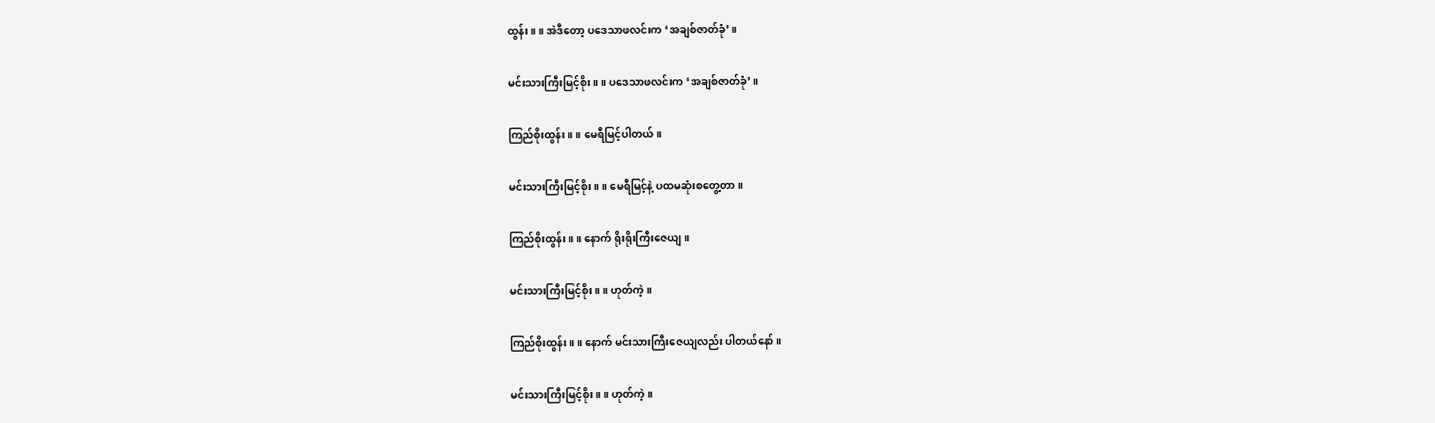ထွန်း ။ ။ အဲဒီတော့ ပဒေသာဖလင်းက ‘အချစ်ဇာတ်ခုံ’။

မင်းသားကြီးမြင့်စိုး ။ ။ ပဒေသာဖလင်းက ‘အချစ်ဇာတ်ခုံ’။

ကြည်စိုးထွန်း ။ ။ မေရီမြင့်ပါတယ်။

မင်းသားကြီးမြင့်စိုး ။ ။ မေရီမြင့်နဲ့ ပထမဆုံးစတွေ့တာ။

ကြည်စိုးထွန်း ။ ။ နောက် ရိုးရိုးကြီးဇေယျ။

မင်းသားကြီးမြင့်စိုး ။ ။ ဟုတ်ကဲ့။

ကြည်စိုးထွန်း ။ ။ နောက် မင်းသားကြီးဇေယျလည်း ပါတယ်နော် ။

မင်းသားကြီးမြင့်စိုး ။ ။ ဟုတ်ကဲ့။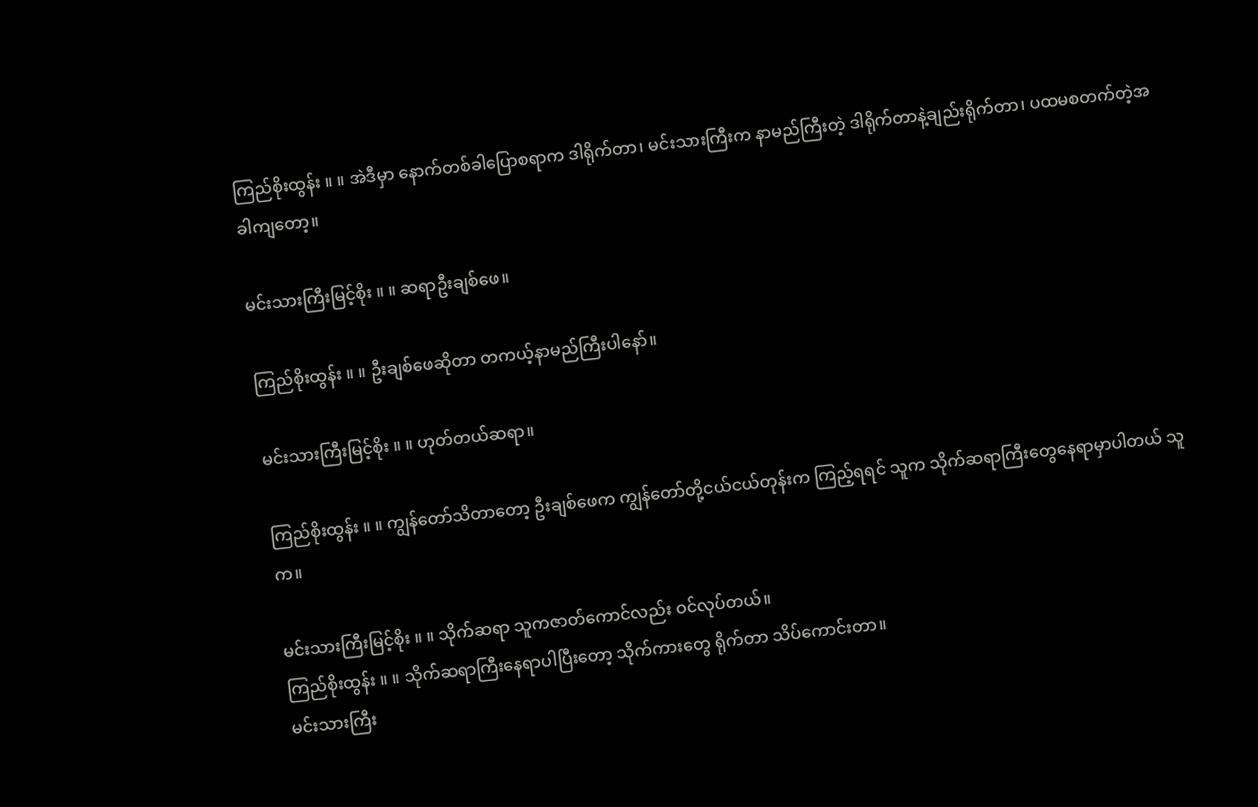ကြည်စိုးထွန်း ။ ။ အဲဒီမှာ နောက်တစ်ခါပြောစရာက ဒါရိုက်တာ၊ မင်းသားကြီးက နာမည်ကြီးတဲ့ ဒါရိုက်တာနဲ့ချည်းရိုက်တာ၊ ပထမစတက်တဲ့အခါကျတော့။

မင်းသားကြီးမြင့်စိုး ။ ။ ဆရာဦးချစ်ဖေ။

ကြည်စိုးထွန်း ။ ။ ဦးချစ်ဖေဆိုတာ တကယ့်နာမည်ကြီးပါနော်။

မင်းသားကြီးမြင့်စိုး ။ ။ ဟုတ်တယ်ဆရာ။

ကြည်စိုးထွန်း ။ ။ ကျွန်တော်သိတာတော့ ဦးချစ်ဖေက ကျွန်တော်တို့ငယ်ငယ်တုန်းက ကြည့်ရရင် သူက သိုက်ဆရာကြီးတွေနေရာမှာပါတယ် သူက။

မင်းသားကြီးမြင့်စိုး ။ ။ သိုက်ဆရာ သူကဇာတ်ကောင်လည်း ဝင်လုပ်တယ်။
ကြည်စိုးထွန်း ။ ။ သိုက်ဆရာကြီးနေရာပါပြီးတော့ သိုက်ကားတွေ ရိုက်တာ သိပ်ကောင်းတာ။
မင်းသားကြီး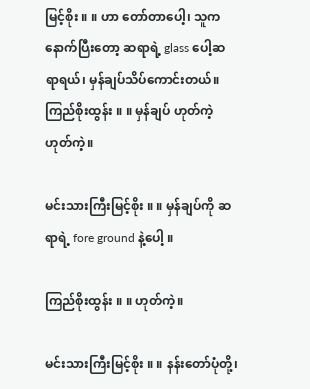မြင့်စိုး ။ ။ ဟာ တော်တာပေါ့၊ သူကနောက်ပြီးတော့ ဆရာရဲ့ glass ပေါ့ဆရာရယ်၊ မှန်ချပ်သိပ်ကောင်းတယ်။
ကြည်စိုးထွန်း ။ ။ မှန်ချပ် ဟုတ်ကဲ့ဟုတ်ကဲ့။

မင်းသားကြီးမြင့်စိုး ။ ။ မှန်ချပ်ကို ဆရာရဲ့ fore ground နဲ့ပေါ့ ။

ကြည်စိုးထွန်း ။ ။ ဟုတ်ကဲ့။

မင်းသားကြီးမြင့်စိုး ။ ။ နန်းတော်ပုံတို့၊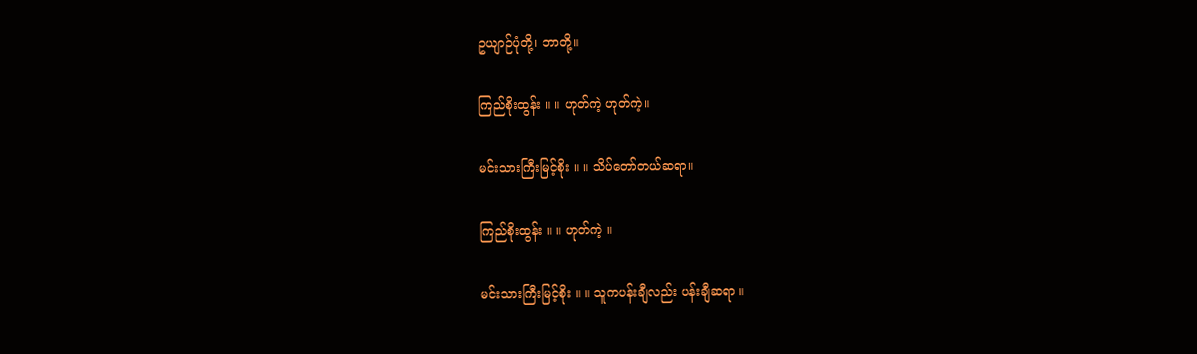ဥယျာဉ်ပုံတို့၊ ဘာတို့။

ကြည်စိုးထွန်း ။ ။ ဟုတ်ကဲ့ ဟုတ်ကဲ့။

မင်းသားကြီးမြင့်စိုး ။ ။ သိပ်တော်တယ်ဆရာ။

ကြည်စိုးထွန်း ။ ။ ဟုတ်ကဲ့ ။

မင်းသားကြီးမြင့်စိုး ။ ။ သူကပန်းချီလည်း ပန်းချီဆရာ ။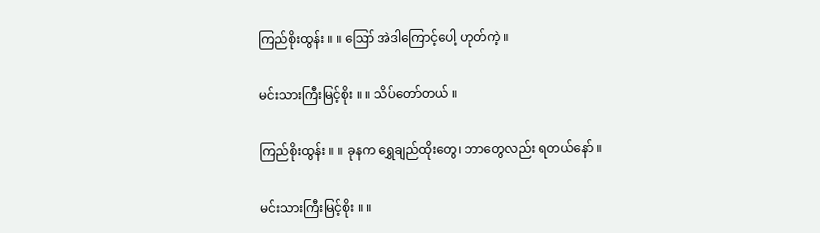ကြည်စိုးထွန်း ။ ။ ဪ အဲဒါကြောင့်ပေါ့ ဟုတ်ကဲ့ ။

မင်းသားကြီးမြင့်စိုး ။ ။ သိပ်တော်တယ် ။

ကြည်စိုးထွန်း ။ ။ ခုနက ရွှေချည်ထိုးတွေ၊ ဘာတွေလည်း ရတယ်နော် ။

မင်းသားကြီးမြင့်စိုး ။ ။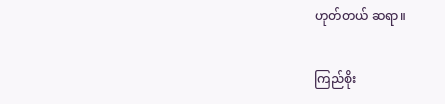ဟုတ်တယ် ဆရာ။

ကြည်စိုး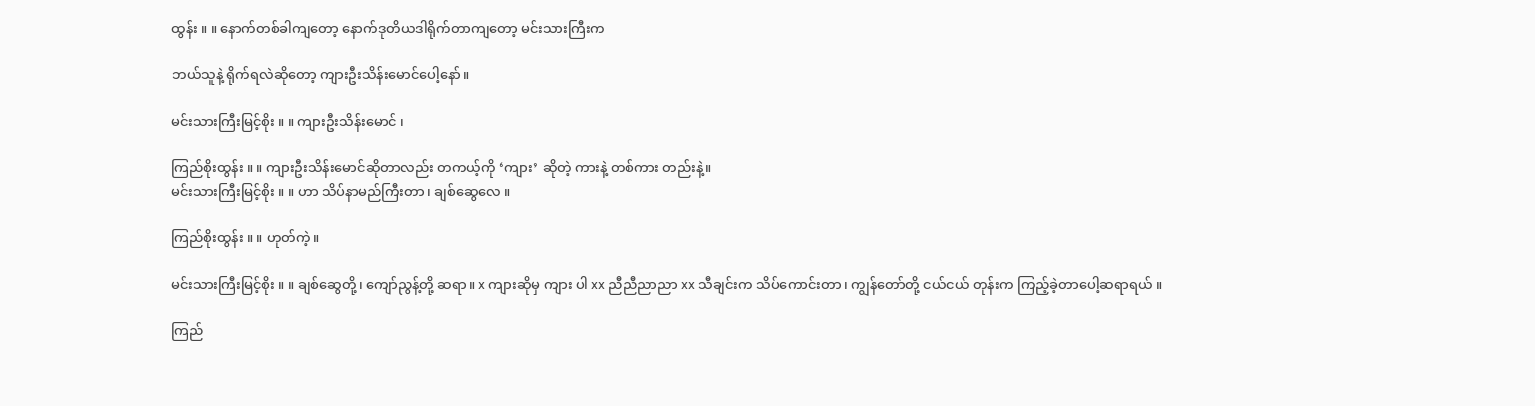ထွန်း ။ ။ နောက်တစ်ခါကျတော့ နောက်ဒုတိယဒါရိုက်တာကျတော့ မင်းသားကြီးက

ဘယ်သူနဲ့ ရိုက်ရလဲဆိုတော့ ကျားဦးသိန်းမောင်ပေါ့နော်။

မင်းသားကြီးမြင့်စိုး ။ ။ ကျားဦးသိန်းမောင် ၊

ကြည်စိုးထွန်း ။ ။ ကျားဦးသိန်းမောင်ဆိုတာလည်း တကယ့်ကို ‘ကျား’ ဆိုတဲ့ ကားနဲ့ တစ်ကား တည်းနဲ့။
မင်းသားကြီးမြင့်စိုး ။ ။ ဟာ သိပ်နာမည်ကြီးတာ၊ ချစ်ဆွေလေ ။

ကြည်စိုးထွန်း ။ ။ ဟုတ်ကဲ့။

မင်းသားကြီးမြင့်စိုး ။ ။ ချစ်ဆွေတို့၊ ကျော်ညွန့်တို့ ဆရာ။ x ကျားဆိုမှ ကျား ပါ xx ညီညီညာညာ xx သီချင်းက သိပ်ကောင်းတာ၊ ကျွန်တော်တို့ ငယ်ငယ် တုန်းက ကြည့်ခဲ့တာပေါ့ဆရာရယ် ။

ကြည်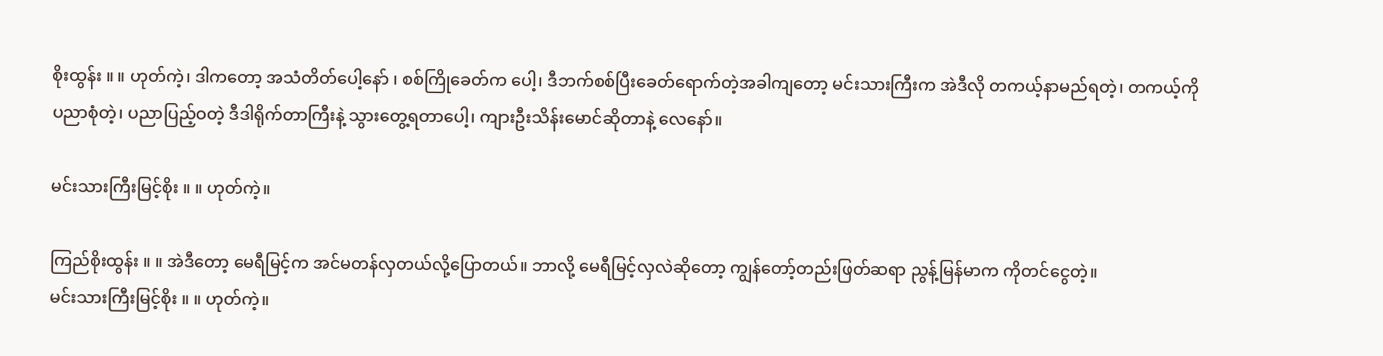စိုးထွန်း ။ ။ ဟုတ်ကဲ့၊ ဒါကတော့ အသံတိတ်ပေါ့နော် ၊ စစ်ကြိုခေတ်က ပေါ့၊ ဒီဘက်စစ်ပြီးခေတ်ရောက်တဲ့အခါကျတော့ မင်းသားကြီးက အဲဒီလို တကယ့်နာမည်ရတဲ့၊ တကယ့်ကို ပညာစုံတဲ့၊ ပညာပြည့်ဝတဲ့ ဒီဒါရိုက်တာကြီးနဲ့ သွားတွေ့ရတာပေါ့၊ ကျားဦးသိန်းမောင်ဆိုတာနဲ့ လေနော်။

မင်းသားကြီးမြင့်စိုး ။ ။ ဟုတ်ကဲ့။

ကြည်စိုးထွန်း ။ ။ အဲဒီတော့ မေရီမြင့်က အင်မတန်လှတယ်လို့ပြောတယ်။ ဘာလို့ မေရီမြင့်လှလဲဆိုတော့ ကျွန်တော့်တည်းဖြတ်ဆရာ ညွန့်မြန်မာက ကိုတင်ငွေတဲ့။
မင်းသားကြီးမြင့်စိုး ။ ။ ဟုတ်ကဲ့။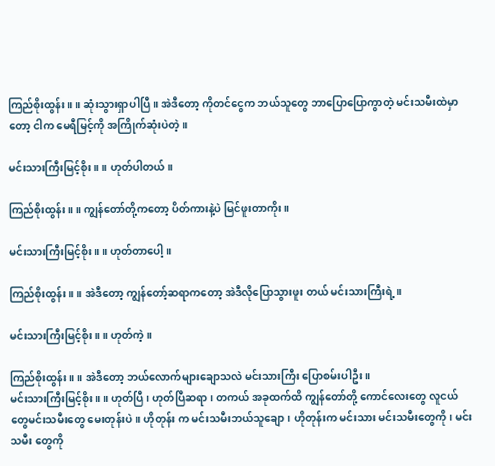ကြည်စိုးထွန်း ။ ။ ဆုံးသွားရှာပါပြီ။ အဲဒီတော့ ကိုတင်ငွေက ဘယ်သူတွေ ဘာပြောပြောကွာတဲ့ မင်းသမီးထဲမှာတော့ ငါက မေရီမြင့်ကို အကြိုက်ဆုံးပဲတဲ့။

မင်းသားကြီးမြင့်စိုး ။ ။ ဟုတ်ပါတယ်။

ကြည်စိုးထွန်း ။ ။ ကျွန်တော်တို့ကတော့ ပိတ်ကားနဲ့ပဲ မြင်ဖူးတာကိုး ။

မင်းသားကြီးမြင့်စိုး ။ ။ ဟုတ်တာပေါ့ ။

ကြည်စိုးထွန်း ။ ။ အဲဒီတော့ ကျွန်တော့်ဆရာကတော့ အဲဒီလိုပြောသွားဖူး တယ် မင်းသားကြီးရဲ့။

မင်းသားကြီးမြင့်စိုး ။ ။ ဟုတ်ကဲ့။

ကြည်စိုးထွန်း ။ ။ အဲဒီတော့ ဘယ်လောက်များချောသလဲ မင်းသားကြီး ပြောစမ်းပါဦး။
မင်းသားကြီးမြင့်စိုး ။ ။ ဟုတ်ပြီ၊ ဟုတ်ပြီဆရာ၊ တကယ် အခုထက်ထိ ကျွန်တော်တို့ ကောင်လေးတွေ လူငယ်တွေမင်းသမီးတွေ မေးတုန်းပဲ။ ဟိုတုန်း က မင်းသမီးဘယ်သူချော၊ ဟိုတုန်းက မင်းသား မင်းသမီးတွေကို၊ မင်းသမီး တွေကို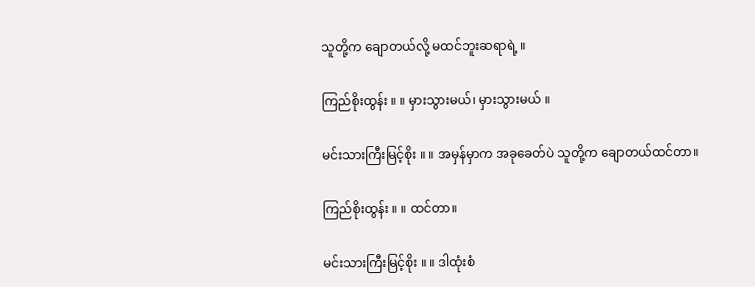သူတို့က ချောတယ်လို့ မထင်ဘူးဆရာရဲ့ ။

ကြည်စိုးထွန်း ။ ။ မှားသွားမယ်၊ မှားသွားမယ် ။

မင်းသားကြီးမြင့်စိုး ။ ။ အမှန်မှာက အခုခေတ်ပဲ သူတို့က ချောတယ်ထင်တာ။

ကြည်စိုးထွန်း ။ ။ ထင်တာ။

မင်းသားကြီးမြင့်စိုး ။ ။ ဒါထုံးစံ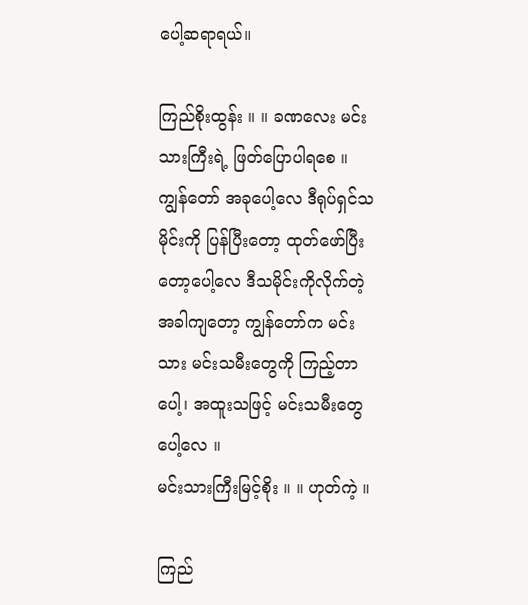ပေါ့ဆရာရယ်။

ကြည်စိုးထွန်း ။ ။ ခဏလေး မင်းသားကြီးရဲ့ ဖြတ်ပြောပါရစေ ။ ကျွန်တော် အခုပေါ့လေ ဒီရုပ်ရှင်သမိုင်းကို ပြန်ပြီးတော့ ထုတ်ဖော်ပြီးတော့ပေါ့လေ ဒီသမိုင်းကိုလိုက်တဲ့အခါကျတော့ ကျွန်တော်က မင်းသား မင်းသမီးတွေကို ကြည့်တာပေါ့၊ အထူးသဖြင့် မင်းသမီးတွေပေါ့လေ ။
မင်းသားကြီးမြင့်စိုး ။ ။ ဟုတ်ကဲ့ ။

ကြည်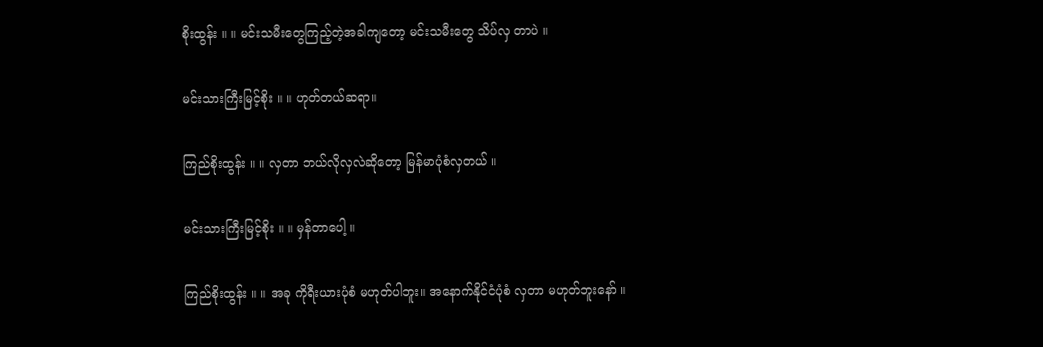စိုးထွန်း ။ ။ မင်းသမီးတွေကြည့်တဲ့အခါကျတော့ မင်းသမီးတွေ သိပ်လှ တာပဲ ။

မင်းသားကြီးမြင့်စိုး ။ ။ ဟုတ်တယ်ဆရာ။

ကြည်စိုးထွန်း ။ ။ လှတာ ဘယ်လိုလှလဲဆိုတော့ မြန်မာပုံစံလှတယ် ။

မင်းသားကြီးမြင့်စိုး ။ ။ မှန်တာပေါ့ ။

ကြည်စိုးထွန်း ။ ။ အခု ကိုရီးယားပုံစံ မဟုတ်ပါဘူး။ အနောက်နိုင်ငံပုံစံ လှတာ မဟုတ်ဘူးနော် ။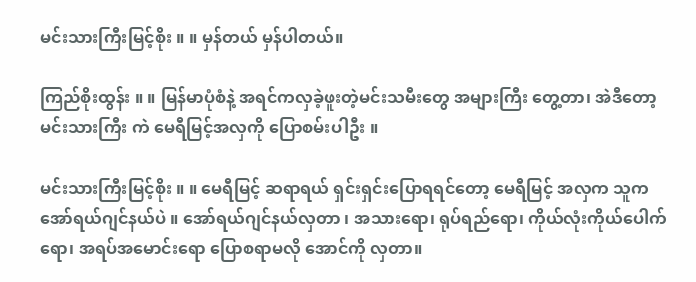မင်းသားကြီးမြင့်စိုး ။ ။ မှန်တယ် မှန်ပါတယ်။

ကြည်စိုးထွန်း ။ ။ မြန်မာပုံစံနဲ့ အရင်ကလှခဲ့ဖူးတဲ့မင်းသမီးတွေ အများကြီး တွေ့တာ၊ အဲဒီတော့ မင်းသားကြီး ကဲ မေရီမြင့်အလှကို ပြောစမ်းပါဦး ။

မင်းသားကြီးမြင့်စိုး ။ ။ မေရီမြင့် ဆရာရယ် ရှင်းရှင်းပြောရရင်တော့ မေရီမြင့် အလှက သူက အော်ရယ်ဂျင်နယ်ပဲ ။ အော်ရယ်ဂျင်နယ်လှတာ ၊ အသားရော၊ ရုပ်ရည်ရော၊ ကိုယ်လုံးကိုယ်ပေါက်ရော၊ အရပ်အမောင်းရော ပြောစရာမလို အောင်ကို လှတာ။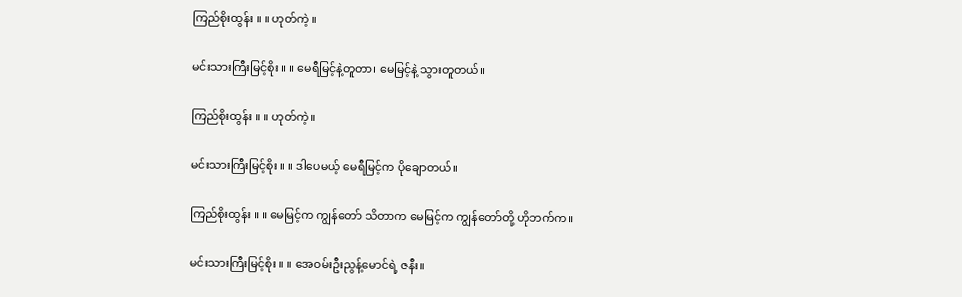ကြည်စိုးထွန်း ။ ။ ဟုတ်ကဲ့ ။

မင်းသားကြီးမြင့်စိုး ။ ။ မေရီမြင့်နဲ့တူတာ၊ မေမြင့်နဲ့ သွားတူတယ်။

ကြည်စိုးထွန်း ။ ။ ဟုတ်ကဲ့။

မင်းသားကြီးမြင့်စိုး ။ ။ ဒါပေမယ့် မေရီမြင့်က ပိုချောတယ်။

ကြည်စိုးထွန်း ။ ။ မေမြင့်က ကျွန်တော် သိတာက မေမြင့်က ကျွန်တော်တို့ ဟိုဘက်က။

မင်းသားကြီးမြင့်စိုး ။ ။ အေဝမ်းဦးညွန့်မောင်ရဲ့ ဇနီး။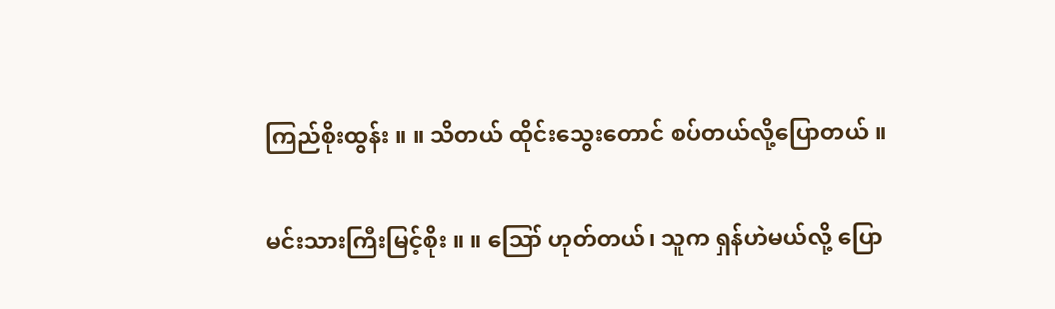ကြည်စိုးထွန်း ။ ။ သိတယ် ထိုင်းသွေးတောင် စပ်တယ်လို့ပြောတယ် ။

မင်းသားကြီးမြင့်စိုး ။ ။ ဪ ဟုတ်တယ်၊ သူက ရှန်ဟဲမယ်လို့ ပြော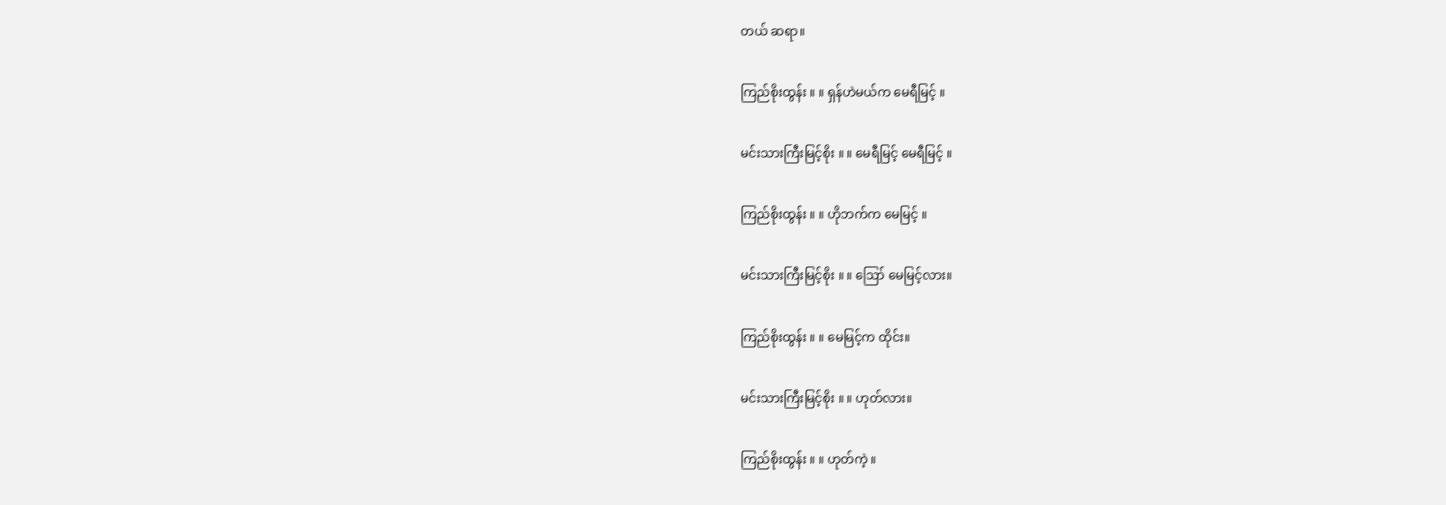တယ် ဆရာ။

ကြည်စိုးထွန်း ။ ။ ရှန်ဟဲမယ်က မေရီမြင့် ။

မင်းသားကြီးမြင့်စိုး ။ ။ မေရီမြင့် မေရီမြင့် ။

ကြည်စိုးထွန်း ။ ။ ဟိုဘက်က မေမြင့် ။

မင်းသားကြီးမြင့်စိုး ။ ။ ဪ မေမြင့်လား။

ကြည်စိုးထွန်း ။ ။ မေမြင့်က ထိုင်း။

မင်းသားကြီးမြင့်စိုး ။ ။ ဟုတ်လား။

ကြည်စိုးထွန်း ။ ။ ဟုတ်ကဲ့ ။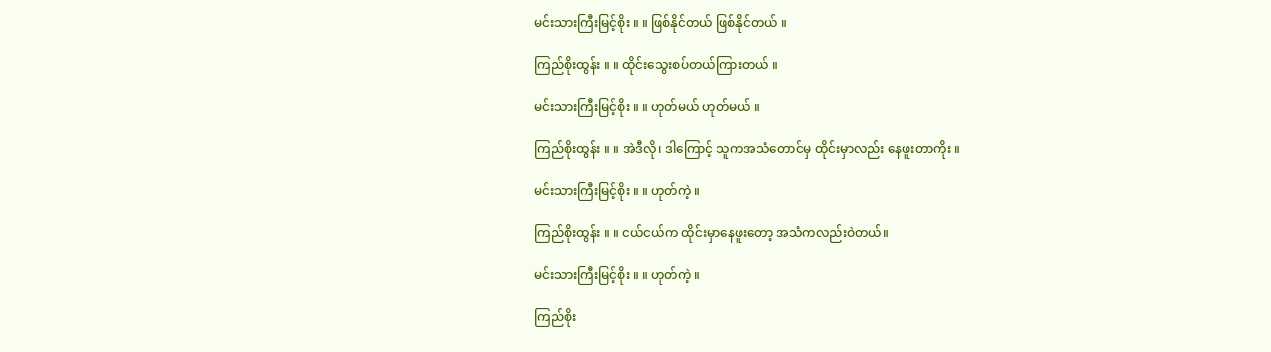မင်းသားကြီးမြင့်စိုး ။ ။ ဖြစ်နိုင်တယ် ဖြစ်နိုင်တယ် ။

ကြည်စိုးထွန်း ။ ။ ထိုင်းသွေးစပ်တယ်ကြားတယ် ။

မင်းသားကြီးမြင့်စိုး ။ ။ ဟုတ်မယ် ဟုတ်မယ် ။

ကြည်စိုးထွန်း ။ ။ အဲဒီလို၊ ဒါကြောင့် သူကအသံတောင်မှ ထိုင်းမှာလည်း နေဖူးတာကိုး ။

မင်းသားကြီးမြင့်စိုး ။ ။ ဟုတ်ကဲ့ ။

ကြည်စိုးထွန်း ။ ။ ငယ်ငယ်က ထိုင်းမှာနေဖူးတော့ အသံကလည်းဝဲတယ်။

မင်းသားကြီးမြင့်စိုး ။ ။ ဟုတ်ကဲ့ ။

ကြည်စိုး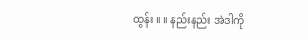ထွန်း ။ ။ နည်းနည်း အဲဒါကို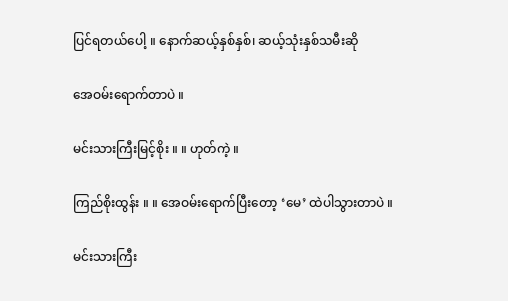ပြင်ရတယ်ပေါ့ ။ နောက်ဆယ့်နှစ်နှစ်၊ ဆယ့်သုံးနှစ်သမီးဆို

အေဝမ်းရောက်တာပဲ ။

မင်းသားကြီးမြင့်စိုး ။ ။ ဟုတ်ကဲ့ ။

ကြည်စိုးထွန်း ။ ။ အေဝမ်းရောက်ပြီးတော့ ‘မေ’ ထဲပါသွားတာပဲ ။

မင်းသားကြီး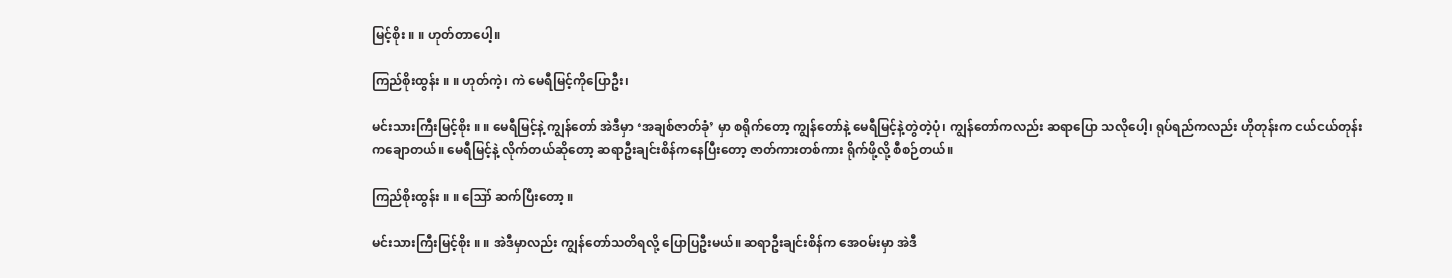မြင့်စိုး ။ ။ ဟုတ်တာပေါ့။

ကြည်စိုးထွန်း ။ ။ ဟုတ်ကဲ့၊ ကဲ မေရီမြင့်ကိုပြောဦး၊

မင်းသားကြီးမြင့်စိုး ။ ။ မေရီမြင့်နဲ့ ကျွန်တော် အဲဒီမှာ ‘အချစ်ဇာတ်ခုံ’ မှာ စရိုက်တော့ ကျွန်တော်နဲ့ မေရီမြင့်နဲ့တွဲတဲ့ပုံ၊ ကျွန်တော်ကလည်း ဆရာပြော သလိုပေါ့၊ ရုပ်ရည်ကလည်း ဟိုတုန်းက ငယ်ငယ်တုန်းကချောတယ်။ မေရီမြင့်နဲ့ လိုက်တယ်ဆိုတော့ ဆရာဦးချင်းစိန်ကနေပြီးတော့ ဇာတ်ကားတစ်ကား ရိုက်ဖို့လို့ စီစဉ်တယ်။

ကြည်စိုးထွန်း ။ ။ ဪ ဆက်ပြီးတော့ ။

မင်းသားကြီးမြင့်စိုး ။ ။ အဲဒီမှာလည်း ကျွန်တော်သတိရလို့ ပြောပြဦးမယ်။ ဆရာဦးချင်းစိန်က အေဝမ်းမှာ အဲဒီ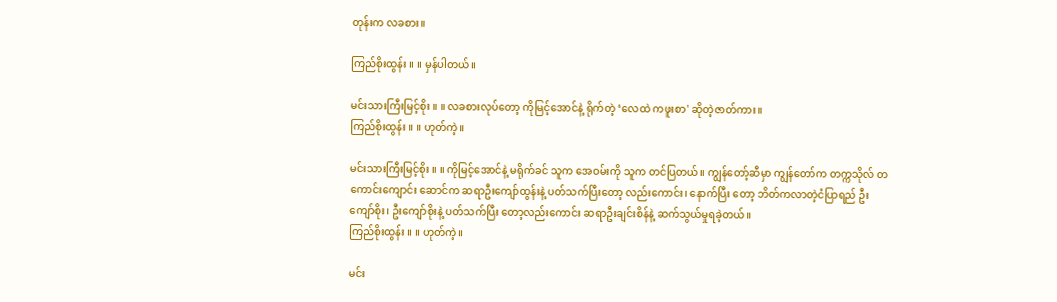တုန်းက လခစား။

ကြည်စိုးထွန်း ။ ။ မှန်ပါတယ်။

မင်းသားကြီးမြင့်စိုး ။ ။ လခစားလုပ်တော့ ကိုမြင့်အောင်နဲ့ ရိုက်တဲ့ ‘လေထဲ ကဖူးစာ' ဆိုတဲ့ဇာတ်ကား။
ကြည်စိုးထွန်း ။ ။ ဟုတ်ကဲ့။

မင်းသားကြီးမြင့်စိုး ။ ။ ကိုမြင့်အောင်နဲ့ မရိုက်ခင် သူက အေဝမ်းကို သူက တင်ပြတယ်။ ကျွန်တော့်ဆီမှာ ကျွန်တော်က တက္ကသိုလ် တကောင်းကျောင်း ဆောင်က ဆရာဦးကျော်ထွန်းနဲ့ ပတ်သက်ပြီးတော့ လည်းကောင်း၊ နောက်ပြီး တော့ ဘိတ်ကလာတဲ့ငံပြာရည် ဦးကျော်စိုး၊ ဦးကျော်စိုးနဲ့ ပတ်သက်ပြီး တော့လည်းကောင်း ဆရာဦးချင်းစိန်နဲ့ ဆက်သွယ်မှုရခဲ့တယ်။
ကြည်စိုးထွန်း ။ ။ ဟုတ်ကဲ့။

မင်း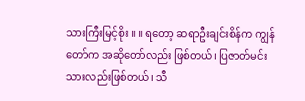သားကြီးမြင့်စိုး ။ ။ ရတော့ ဆရာဦးချင်းစိန်က ကျွန်တော်က အဆိုတော်လည်း ဖြစ်တယ်၊ ပြဇာတ်မင်းသားလည်းဖြစ်တယ်၊ သီ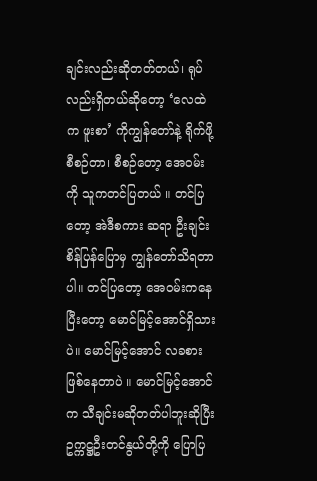ချင်းလည်းဆိုတတ်တယ်၊ ရုပ်လည်းရှိတယ်ဆိုတော့ ‘လေထဲက ဖူးစာ’ ကိုကျွန်တော်နဲ့ ရိုက်ဖို့ စီစဉ်တာ၊ စီစဉ်တော့ အေဝမ်းကို သူကတင်ပြတယ် ။ တင်ပြတော့ အဲဒီစကား ဆရာ ဦးချင်းစိန်ပြန်ပြောမှ ကျွန်တော်သိရတာပါ။ တင်ပြတော့ အေဝမ်းကနေပြီးတော့ မောင်မြင့်အောင်ရှိသားပဲ။ မောင်မြင့်အောင် လခစားဖြစ်နေတာပဲ ။ မောင်မြင့်အောင်က သီချင်းမဆိုတတ်ပါဘူးဆိုပြီး ဥက္ကဋ္ဌဦးတင်နွယ်တို့ကို ပြောပြ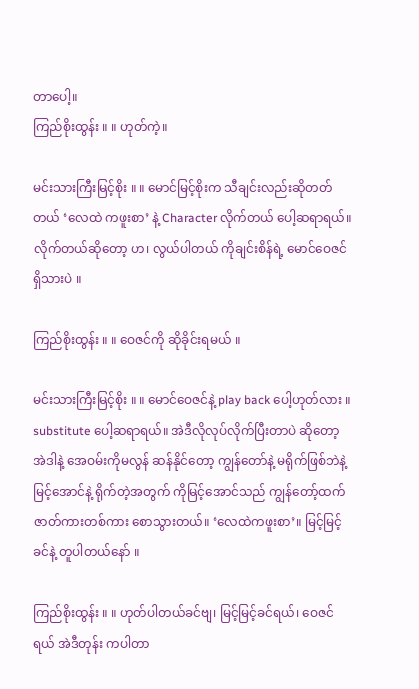တာပေါ့။
ကြည်စိုးထွန်း ။ ။ ဟုတ်ကဲ့။

မင်းသားကြီးမြင့်စိုး ။ ။ မောင်မြင့်စိုးက သီချင်းလည်းဆိုတတ်တယ် ‘လေထဲ ကဖူးစာ’ နဲ့ Character လိုက်တယ် ပေါ့ဆရာရယ်။ လိုက်တယ်ဆိုတော့ ဟ၊ လွယ်ပါတယ် ကိုချင်းစိန်ရဲ့ မောင်ဝေဇင်ရှိသားပဲ ။

ကြည်စိုးထွန်း ။ ။ ဝေဇင်ကို ဆိုခိုင်းရမယ် ။

မင်းသားကြီးမြင့်စိုး ။ ။ မောင်ဝေဇင်နဲ့ play back ပေါ့ဟုတ်လား ။ substitute ပေါ့ဆရာရယ်။ အဲဒီလိုလုပ်လိုက်ပြီးတာပဲ ဆိုတော့ အဲဒါနဲ့ အေဝမ်းကိုမလွန် ဆန်နိုင်တော့ ကျွန်တော်နဲ့ မရိုက်ဖြစ်ဘဲနဲ့ မြင့်အောင်နဲ့ ရိုက်တဲ့အတွက် ကိုမြင့်အောင်သည် ကျွန်တော့်ထက် ဇာတ်ကားတစ်ကား စောသွားတယ်။ ‘လေထဲကဖူးစာ’။ မြင့်မြင့်ခင်နဲ့ တူပါတယ်နော် ။

ကြည်စိုးထွန်း ။ ။ ဟုတ်ပါတယ်ခင်ဗျ၊ မြင့်မြင့်ခင်ရယ်၊ ဝေဇင်ရယ် အဲဒီတုန်း ကပါတာ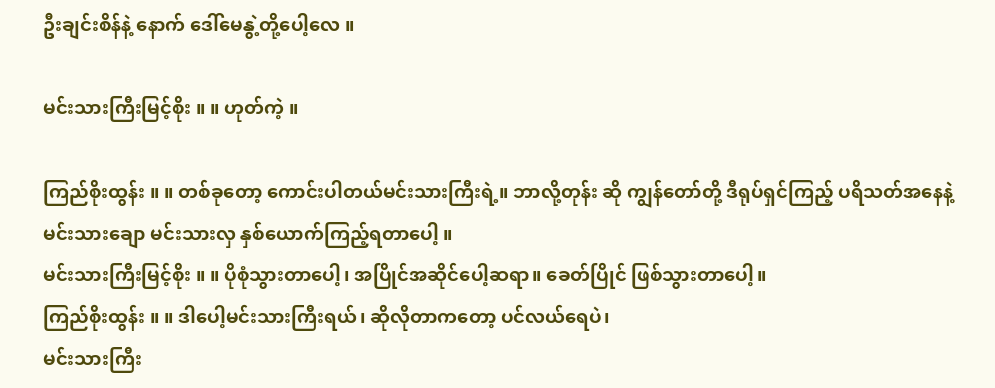ဦးချင်းစိန်နဲ့ နောက် ဒေါ်မေနွဲ့တို့ပေါ့လေ ။

မင်းသားကြီးမြင့်စိုး ။ ။ ဟုတ်ကဲ့ ။

ကြည်စိုးထွန်း ။ ။ တစ်ခုတော့ ကောင်းပါတယ်မင်းသားကြီးရဲ့။ ဘာလို့တုန်း ဆို ကျွန်တော်တို့ ဒီရုပ်ရှင်ကြည့် ပရိသတ်အနေနဲ့ မင်းသားချော မင်းသားလှ နှစ်ယောက်ကြည့်ရတာပေါ့ ။
မင်းသားကြီးမြင့်စိုး ။ ။ ပိုစုံသွားတာပေါ့၊ အပြိုင်အဆိုင်ပေါ့ဆရာ။ ခေတ်ပြိုင် ဖြစ်သွားတာပေါ့။
ကြည်စိုးထွန်း ။ ။ ဒါပေါ့မင်းသားကြီးရယ်၊ ဆိုလိုတာကတော့ ပင်လယ်ရေပဲ၊
မင်းသားကြီး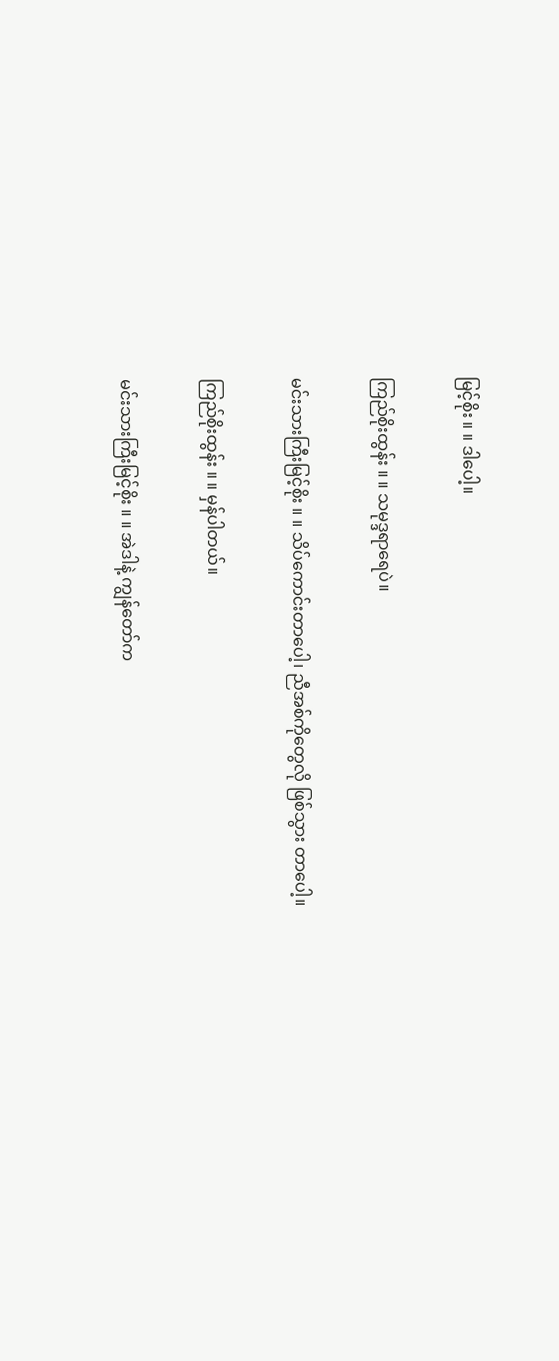မြင့်စိုး ။ ။ ဒါပေါ့။

ကြည်စိုးထွန်း ။ ။ သမုဒ္ဒရာရေပဲ။

မင်းသားကြီးမြင့်စိုး ။ ။ သိပ်ကောင်းတာပေါ့၊ ညီအစ်ကိုတွေလို ဖြစ်သွား တာပေါ့။

ကြည်စိုးထွန်း ။ ။ မှန်ပါတယ်။

မင်းသားကြီးမြင့်စိုး ။ ။ အဲဒါနဲ့ ကျွန်တော်က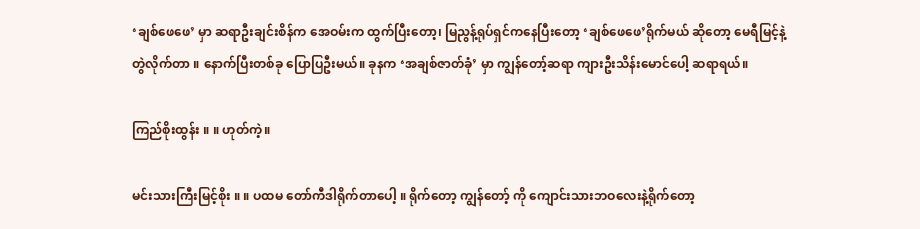‘ချစ်ဖေဖေ’ မှာ ဆရာဦးချင်းစိန်က အေဝမ်းက ထွက်ပြီးတော့၊ မြညွန့်ရုပ်ရှင်ကနေပြီးတော့ ‘ချစ်ဖေဖေ’ရိုက်မယ် ဆိုတော့ မေရီမြင့်နဲ့ တွဲလိုက်တာ ။ နောက်ပြီးတစ်ခု ပြောပြဦးမယ်။ ခုနက ‘အချစ်ဇာတ်ခုံ’ မှာ ကျွန်တော့်ဆရာ ကျားဦးသိန်းမောင်ပေါ့ ဆရာရယ်။

ကြည်စိုးထွန်း ။ ။ ဟုတ်ကဲ့။

မင်းသားကြီးမြင့်စိုး ။ ။ ပထမ တော်ကီဒါရိုက်တာပေါ့ ။ ရိုက်တော့ ကျွန်တော့် ကို ကျောင်းသားဘဝလေးနဲ့ရိုက်တော့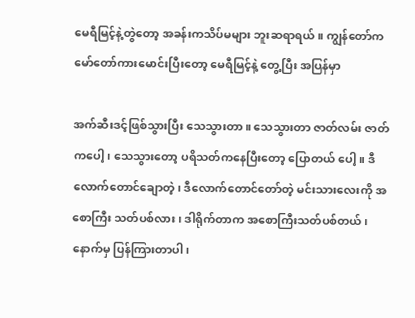မေရီမြင့်နဲ့တွဲတော့ အခန်းကသိပ်မများ ဘူးဆရာရယ်။ ကျွန်တော်က မော်တော်ကားမောင်းပြီးတော့ မေရီမြင့်နဲ့ တွေ့ပြီး အပြန်မှာ

အက်ဆီးဒင့်ဖြစ်သွားပြီး သေသွားတာ။ သေသွားတာ ဇာတ်လမ်း ဇာတ်ကပေါ့၊ သေသွားတော့ ပရိသတ်ကနေပြီးတော့ ပြောတယ် ပေါ့။ ဒီလောက်တောင်ချောတဲ့၊ ဒီလောက်တောင်တော်တဲ့ မင်းသားလေးကို အစောကြီး သတ်ပစ်လား၊ ဒါရိုက်တာက အစောကြီးသတ်ပစ်တယ်၊ နောက်မှ ပြန်ကြားတာပါ၊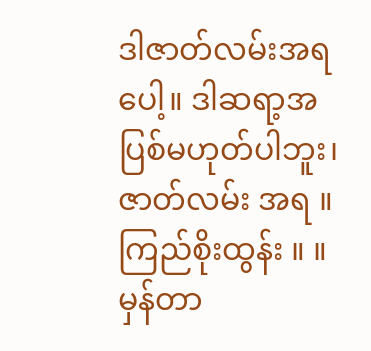ဒါဇာတ်လမ်းအရပေါ့။ ဒါဆရာ့အပြစ်မဟုတ်ပါဘူး၊ ဇာတ်လမ်း အရ ။
ကြည်စိုးထွန်း ။ ။ မှန်တာ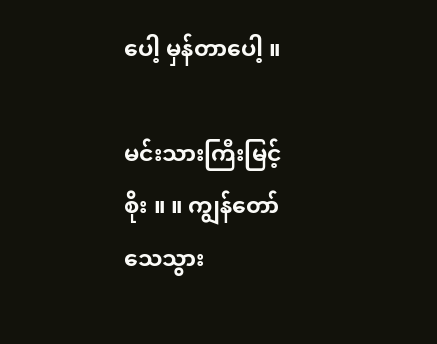ပေါ့ မှန်တာပေါ့ ။

မင်းသားကြီးမြင့်စိုး ။ ။ ကျွန်တော်သေသွား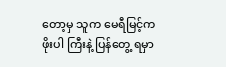တော့မှ သူက မေရီမြင့်က ဖိုးပါ ကြီးနဲ့ ပြန်တွေ့ ရမှာ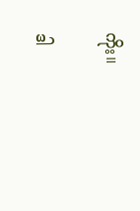ကိုး။

ဒါ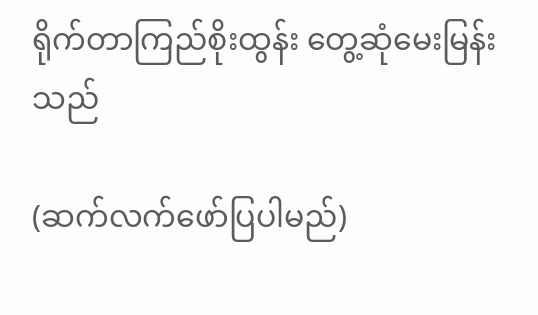ရိုက်တာကြည်စိုးထွန်း တွေ့ဆုံမေးမြန်းသည်

(ဆက်လက်ဖော်ပြပါမည်)